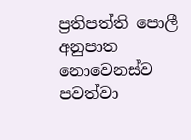ප්‍රතිපත්ති පොලී අනුපාත නොවෙනස්ව පවත්වා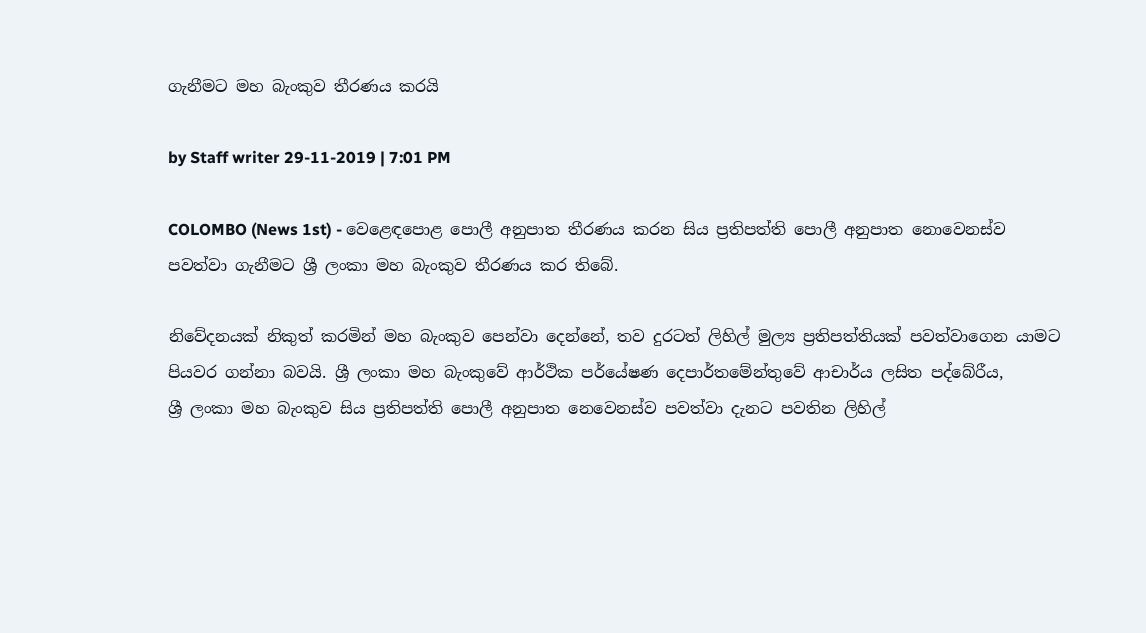ගැනීමට මහ බැංකුව තීරණය කරයි

by Staff writer 29-11-2019 | 7:01 PM

COLOMBO (News 1st) - වෙළෙඳපොළ පොලී අනුපාත තීරණය කරන සිය ප්‍රතිපත්ති පොලී අනුපාත නොවෙනස්ව පවත්වා ගැනීමට ශ්‍රී ලංකා මහ බැංකුව තීරණය කර තිබේ.

නිවේදනයක් නිකුත් කරමින් මහ බැංකුව පෙන්වා දෙන්නේ, තව දුරටත් ලිහිල් මුල්‍ය ප්‍රතිපත්තියක් පවත්වාගෙන යාමට පියවර ගන්නා බවයි. ශ්‍රී ලංකා මහ බැංකුවේ ආර්ථික පර්යේෂණ දෙපාර්තමේන්තුවේ ආචාර්ය ලසිත පද්බේරීය,
ශ්‍රී ලංකා මහ බැංකුව සිය ප්‍රතිපත්ති පොලී අනුපාත නෙවෙනස්ව පවත්වා දැනට පවතින ලිහිල්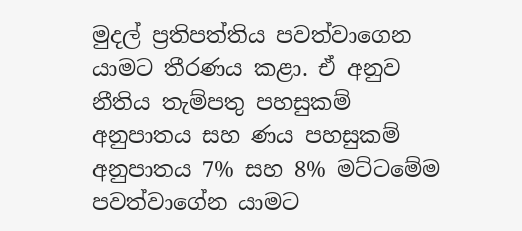මුදල් ප්‍රතිපත්තිය පවත්වාගෙන යාමට තීරණය කළා. ඒ අනුව නීතිය තැම්පතු පහසුකම් අනුපාතය සහ ණය පහසුකම් අනුපාතය 7% සහ 8% මට්ටමේම පවත්වාගේන යාමට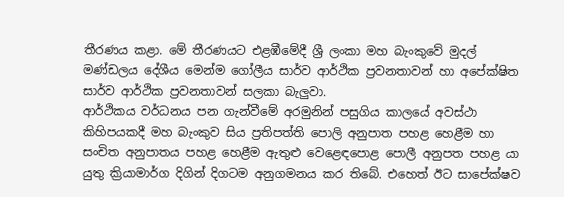තීරණය කළා. මේ තීරණයට එළඹීමේදී ශ්‍රී ලංකා මහ බැංකුවේ මුදල් මණ්ඩලය දේශීය මෙන්ම ගෝලීය සාර්ව ආර්ථික ප්‍රවනතාවන් හා අපේක්ෂිත සාර්ව ආර්ථික ප්‍රවනතාවන් සලකා බැලුවා.
ආර්ථිකය වර්ධනය පන ගැන්වීමේ අරමුනින් පසුගිය කාලයේ අවස්ථා කිහිපයකදී මහ බැංකුව සිය ප්‍රතිපත්ති පොලි අනුපාත පහළ හෙළීම හා සංචිත අනුපාතය පහළ හෙළීම ඇතුළු වෙළෙඳපොළ පොලී අනුපත පහළ යා යුතු ක්‍රියාමාර්ග දිගින් දිගටම අනුගමනය කර තිබේ. එහෙත් ඊට සාපේක්ෂව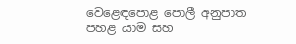වෙළෙඳපොළ පොලී අනුපාත පහළ යාම සහ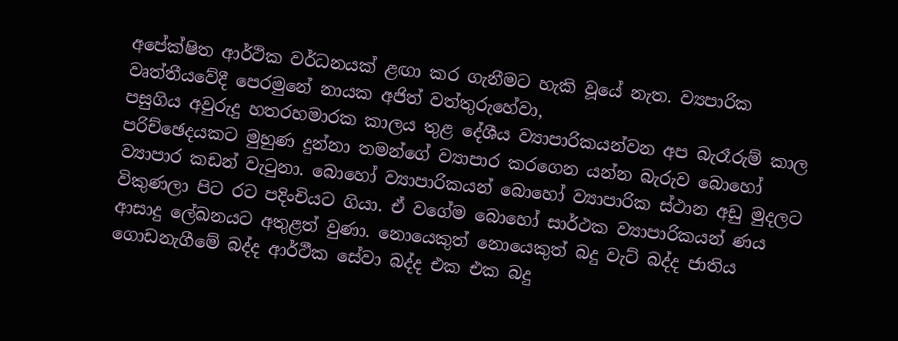අපේක්ෂිත ආර්ථික වර්ධනයක් ළඟා කර ගැනීමට හැකි වූයේ නැත. ව්‍යපාරික වෘත්තීයවේදී පෙරමුනේ නායක අජිත් වත්තුරුහේවා,
පසුගිය අවුරුදු හතරහමාරක කාලය තුළ දේශීය ව්‍යාපාරිකයන්වන අප බැරෑරුම් කාල පරිච්ඡෙදයකට මුහුණ දුන්නා තමන්ගේ ව්‍යාපාර කරගෙන යන්න බැරුව බොහෝ ව්‍යාපාර කඩන් වැටුනා. බොහෝ ව්‍යාපාරිකයන් බොහෝ ව්‍යාපාරික ස්ථාන අඩු මුදලට විකුණලා පිට රට පදිංචියට ගියා. ඒ වගේම බොහෝ සාර්ථක ව්‍යාපාරිකයන් ණය ආසාදු ලේඛනයට අතුළත් වුණා. නොයෙකුත් නොයෙකුත් බදු වැට් බද්ද ජාතිය ගොඩනැගීමේ බද්ද ආර්ථීක සේවා බද්ද එක එක බදු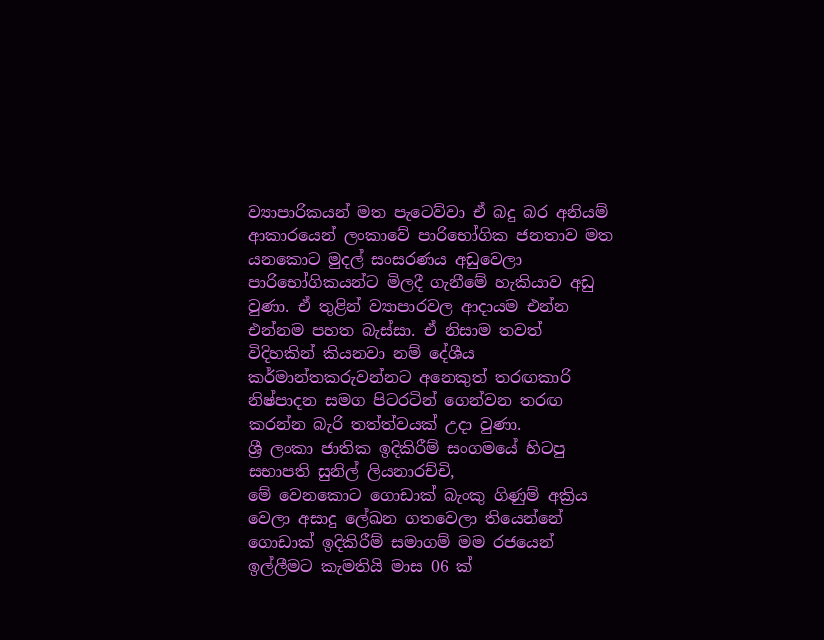ව්‍යාපාරිකයන් මත පැටෙව්වා ඒ බදු බර අනියම් ආකාරයෙන් ලංකාවේ පාරිභෝගික ජනතාව මත යනකොට මුදල් සංසරණය අඩුවෙලා පාරිභෝගිකයන්ට මිලදී ගැනීමේ හැකියාව අඩු වුණා. ඒ තුළින් ව්‍යාපාරවල ආදායම එන්න එන්නම පහත බැස්සා. ඒ නිසාම තවත් විදිහකින් කියනවා නම් දේශීය කර්මාන්තකරුවන්නට අනෙකුත් තරඟකාරි නිෂ්පාදන සමග පිටරටින් ගෙන්වන තරඟ කරන්න බැරි තත්ත්වයක් උදා වුණා.
ශ්‍රී ලංකා ජාතික ඉදිකිරීම් සංගමයේ හිටපු සභාපති සුනිල් ලියනාරච්චි,
මේ වෙනකොට ගොඩාක් බැංකු ගිණුම් අක්‍රිය වෙලා අසාදු ලේඛන ගතවෙලා තියෙන්නේ ගොඩාක් ඉදිකිරීම් සමාගම් මම රජයෙන් ඉල්ලීමට කැමතියි මාස 06 ක්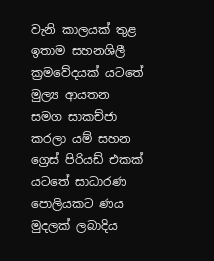වැනි කාලයක් තුළ ඉතාම සහනශිලී ක්‍රමවේදයක් යටතේ මුල්‍ය ආයතන සමග සාකච්ජා කරලා යම් සහන ග්‍රෙස් පිරියඩ් එකක් යටතේ සාධාරණ පොලියකට ණය මුදලක් ලබාදිය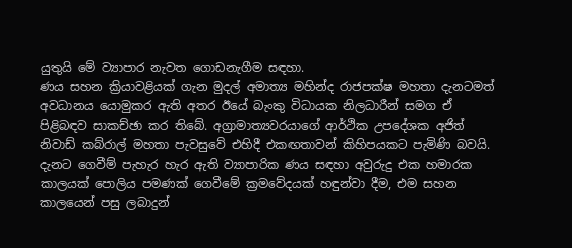යුතුයි මේ ව්‍යාපාර නැවත ගොඩනැගීම සඳහා.
ණය සහන ක්‍රියාවළියක් ගැන මුදල් අමාත්‍ය මහින්ද රාජපක්ෂ මහතා දැනටමත් අවධානය යොමුකර ඇති අතර ඊයේ බැංකු විධායක නිලධාරීන් සමග ඒ පිළිබඳව සාකච්ඡා කර තිබේ. අග්‍රාමාත්‍යවරයාගේ ආර්ථික උපදේශක අජිත් නිවාඩ් කබ්රාල් මහතා පැවසුවේ එහිදී එකඟතාවන් කිහිපයකට පැමිණි බවයි. දැනට ගෙවීම් පැහැර හැර ඇති ව්‍යාපාරික ණය සඳහා අවුරුදු එක හමාරක කාලයක් පොලිය පමණක් ගෙවීමේ ක්‍රමවේදයක් හඳුන්වා දීම, එම සහන කාලයෙන් පසු ලබාදුන්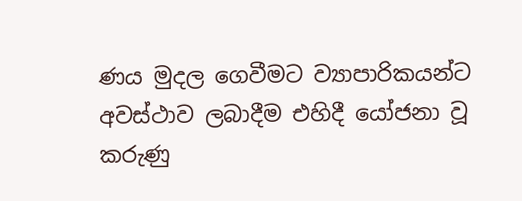ණය මුදල ගෙවීමට ව්‍යාපාරිකයන්ට අවස්ථාව ලබාදීම එහිදී යෝජනා වූ කරුණු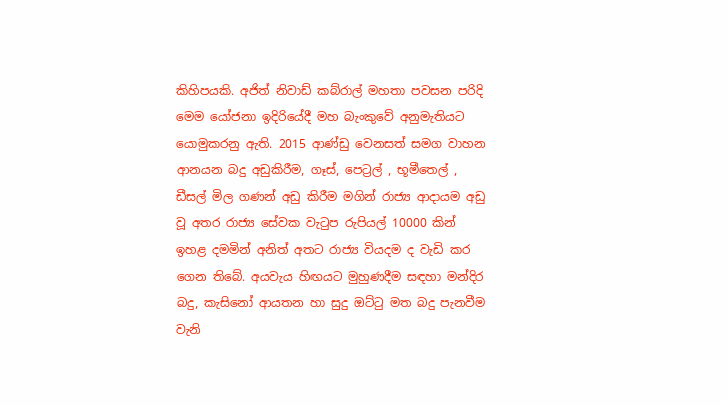කිහිපයකි. අජිත් නිවාඩ් කබ්රාල් මහතා පවසන පරිදි මෙම යෝජනා ඉදිරියේදී මහ බැංකුවේ අනුමැතියට යොමුකරනු ඇති. 2015 ආණ්ඩු වෙනසත් සමග වාහන ආනයන බදු අඩුකිරීම, ගෑස්, පෙට්‍රල් , භූමීතෙල් , ඩීසල් මිල ගණන් අඩු කිරීම මගින් රාජ්‍ය ආදායම අඩු වූ අතර රාජ්‍ය සේවක වැටුප රුපියල් 10000 කින් ඉහළ දමමින් අනිත් අතට රාජ්‍ය වියදම ද වැඩි කර ගෙන තිබේ. අයවැය හිඟයට මුහුණදීම සඳහා මන්දිර බදු, කැසිනෝ ආයතන හා සුදු ඔට්ටු මත බදු පැනවීම වැනි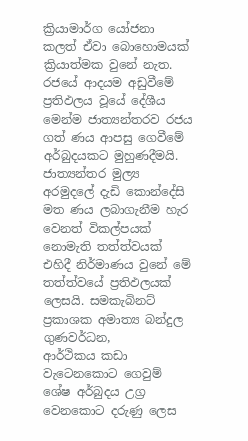ක්‍රියාමාර්ග යෝජනා කලත් ඒවා බොහොමයක් ක්‍රියාත්මක වුනේ නැත. රජයේ ආදයම අඩුවීමේ ප්‍රතිඵලය වූයේ දේශීය මෙන්ම ජාත්‍යන්තරව රජය ගත් ණය ආපසු ගෙවීමේ අර්බුදයකට මුහුණදීමයි. ජාත්‍යන්තර මුල්‍ය අරමුදලේ දැඩි කොන්දේසි මත ණය ලබාගැනීම හැර වෙනත් විකල්පයක් නොමැති තත්ත්වයක් එහිදී නිර්මාණය වුනේ මේ තත්ත්වයේ ප්‍රතිඵලයක් ලෙසයි. සමකැබිනට් ප්‍රකාශක අමාත්‍ය බන්දුල ගුණවර්ධන,
ආර්ථිකය කඩා වැටෙනකොට ගෙවුම් ශේෂ අර්බුදය උග්‍ර වෙනකොට දරුණු ලෙස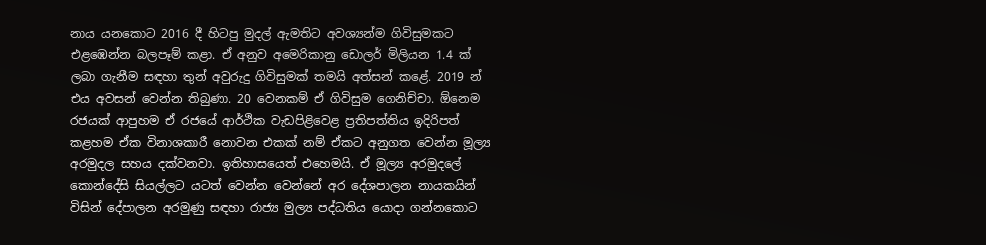නාය යනකොට 2016 දී හිටපු මුදල් ඇමතිට අවශ්‍යන්ම ගිවිසුමකට එළඹෙන්න බලපෑම් කළා. ඒ අනුව අමෙරිකානු ඩොලර් මිලියන 1.4 ක් ලබා ගැනීම සඳහා තුන් අවුරුදු ගිවිසුමක් තමයි අත්සන් කළේ. 2019 න් එය අවසන් වෙන්න තිබුණා. 20 වෙනකම් ඒ ගිවිසුම ගෙනිච්චා. ඕනෙම රජයක් ආපුහම ඒ රජයේ ආර්ථික වැඩපිළිවෙළ ප්‍රතිපත්තිය ඉදිරිපත් කළහම ඒක විනාශකාරී නොවන එකක් නම් ඒකට අනුගත වෙන්න මූල්‍ය අරමුදල සහය දක්වනවා. ඉතිහාසයෙත් එහෙමයි. ඒ මූල්‍ය අරමුදලේ කොන්දේසි සියල්ලට යටත් වෙන්න වෙන්නේ අර දේශපාලන නායකයින් විසින් දේපාලන අරමුණු සඳහා රාජ්‍ය මුල්‍ය පද්ධතිය යොදා ගන්නකොට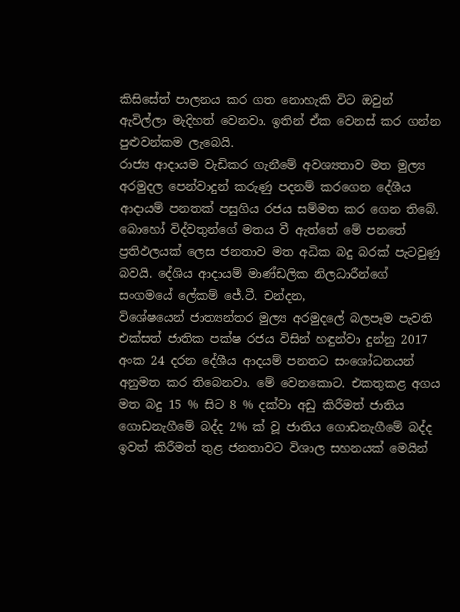කිසිසේත් පාලනය කර ගත නොහැකි විට ඔවුන් ඇවිල්ලා මැදිහත් වෙනවා. ඉතින් ඒක වෙනස් කර ගන්න පුළුවන්කම ලැබෙයි.
රාජ්‍ය ආදායම වැඩිකර ගැනීමේ අවශ්‍යතාව මත මුල්‍ය අරමුදල පෙන්වාදුන් කරුණු පදනම් කරගෙන දේශීය ආදායම් පනතක් පසුගිය රජය සම්මත කර ගෙන තිබේ. බොහෝ විද්වතුන්ගේ මතය වී ඇත්තේ මේ පනතේ ප්‍රතිඵලයක් ලෙස ජනතාව මත අධික බදු බරක් පැටවුණු බවයි. දේශිය ආදායම් මාණ්ඩලික නිලධාරීන්ගේ සංගමයේ ලේකම් ජේ.ටී. චන්දන,
විශේෂයෙන් ජාත්‍යන්තර මුල්‍ය අරමුදලේ බලපෑම පැවති එක්සත් ජාතික පක්ෂ රජය විසින් හඳුන්වා දුන්නු 2017 අංක 24 දරන දේශීය ආදයම් පනතට සංශෝධනයන් අනුමත කර තිබෙනවා. මේ වෙනකොට. එකතුකළ අගය මත බදු 15 % සිට 8 % දක්වා අඩු කිරීමත් ජාතිය ගොඩනැගීමේ බද්ද 2% ක් වූ ජාතිය ගොඩනැගීමේ බද්ද ඉවත් කිරීමත් තුළ ජනතාවට විශාල සහනයක් මෙයින්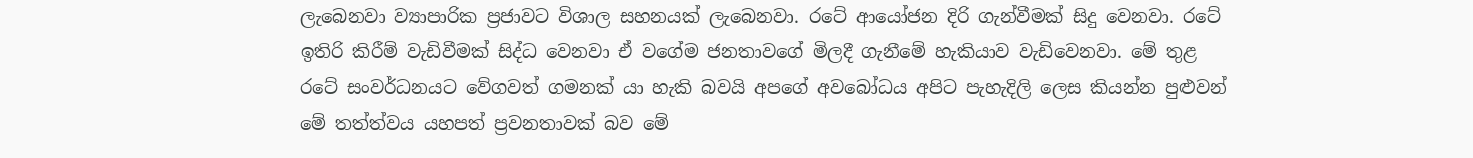ලැබෙනවා ව්‍යාපාරික ප්‍රජාවට විශාල සහනයක් ලැබෙනවා. රටේ ආයෝජන දිරි ගැන්වීමක් සිදු වෙනවා. රටේ ඉතිරි කිරීම් වැඩිවීමක් සිද්ධ වෙනවා ඒ වගේම ජනතාවගේ මිලදී ගැනීමේ හැකියාව වැඩිවෙනවා. මේ තුළ රටේ සංවර්ධනයට වේගවත් ගමනක් යා හැකි බවයි අපගේ අවබෝධය අපිට පැහැදිලි ලෙස කියන්න පුළුවන් මේ තත්ත්වය යහපත් ප්‍රවනතාවක් බව මේ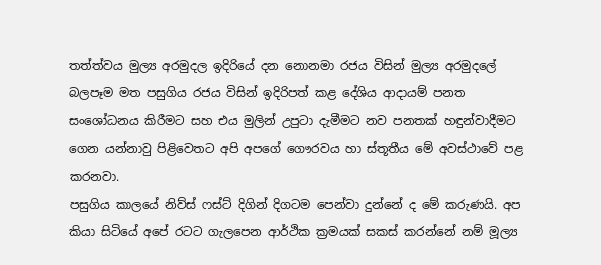තත්ත්වය මුල්‍ය අරමුදල ඉදිරියේ දන නොනමා රජය විසින් මුල්‍ය අරමුදලේ බලපෑම මත පසුගිය රජය විසින් ඉදිරිපත් කළ දේශිය ආදායම් පනත සංශෝධනය කිරීමට සහ එය මුලින් උපුටා දැමීමට නව පනතක් හඳුන්වාදීමට ගෙන යන්නාවු පිළිවෙතට අපි අපගේ ගෞරවය හා ස්තූතීය මේ අවස්ථාවේ පළ කරනවා.
පසුගිය කාලයේ නිව්ස් ෆස්ට් දිගින් දිගටම පෙන්වා දුන්නේ ද මේ කරුණයි. අප කියා සිටියේ අපේ රටට ගැලපෙන ආර්ථික ක්‍රමයක් සකස් කරන්නේ නම් මූල්‍ය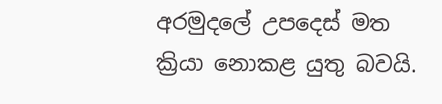අරමුදලේ උපදෙස් මත ක්‍රියා නොකළ යුතු බවයි.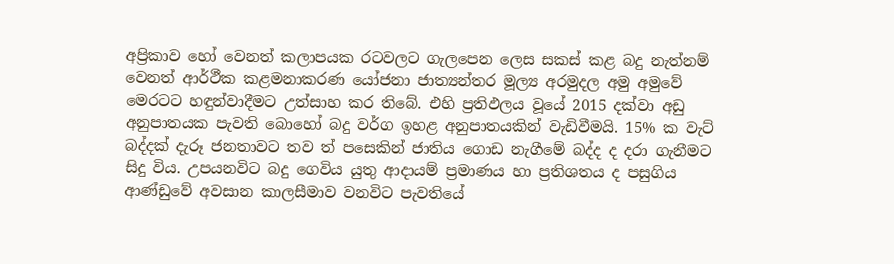අප්‍රිකාව හෝ වෙනත් කලාපයක රටවලට ගැලපෙන ලෙස සකස් කළ බදු නැත්නම් වෙනත් ආර්ථීක කළමනාකරණ යෝජනා ජාත්‍යන්තර මූල්‍ය අරමුදල අමු අමුවේ මෙරටට හඳුන්වාදීමට උත්සාහ කර තිබේ. එහි ප්‍රතිඵලය වූයේ 2015 දක්වා අඩු අනුපාතයක පැවති බොහෝ බදු වර්ග ඉහළ අනුපාතයකින් වැඩිවීමයි. 15% ක වැට් බද්දක් දැරූ ජනතාවට තව ත් පසෙකින් ජාතිය ගොඩ නැගීමේ බද්ද ද දරා ගැනීමට සිදු විය. උපයනවිට බදු ගෙවිය යුතු ආදායම් ප්‍රමාණය හා ප්‍රතිශතය ද පසුගිය ආණ්ඩුවේ අවසාන කාලසීමාව වනවිට පැවතියේ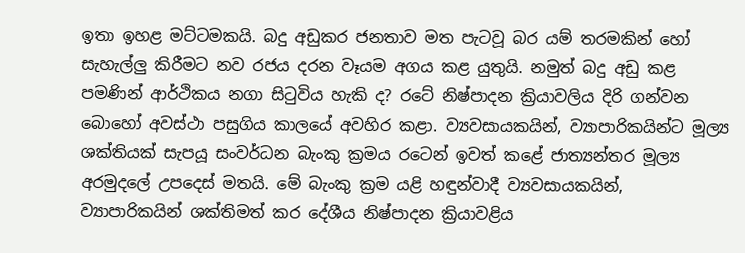ඉතා ඉහළ මට්ටමකයි. බදු අඩුකර ජනතාව මත පැටවූ බර යම් තරමකින් හෝ සැහැල්ලු කිරීමට නව රජය දරන වෑයම අගය කළ යුතුයි. නමුත් බදු අඩු කළ පමණින් ආර්ථිකය නගා සිටුවිය හැකි ද? රටේ නිෂ්පාදන ක්‍රියාවලිය දිරි ගන්වන බොහෝ අවස්ථා පසුගිය කාලයේ අවහිර කළා. ව්‍යවසායකයින්, ව්‍යාපාරිකයින්ට මූල්‍ය ශක්තියක් සැපයූ සංවර්ධන බැංකු ක්‍රමය රටෙන් ඉවත් කළේ ජාත්‍යන්තර මූල්‍ය අරමුදලේ උපදෙස් මතයි. මේ බැංකු ක්‍රම යළි හඳුන්වාදී ව්‍යවසායකයින්, ව්‍යාපාරිකයින් ශක්තිමත් කර දේශීය නිෂ්පාදන ක්‍රියාවළිය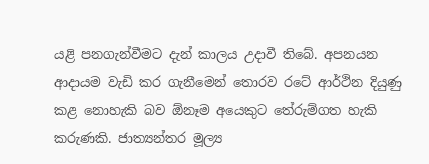යළි පනගැන්වීමට දැන් කාලය උදාවී තිබේ. අපනයන ආදායම වැඩි කර ගැනීමෙන් තොරව රටේ ආර්ථින දියුණු කළ නොහැකි බව ඕනෑම අයෙකුට තේරුම්ගත හැකි කරුණකි. ජාත්‍යන්තර මූල්‍ය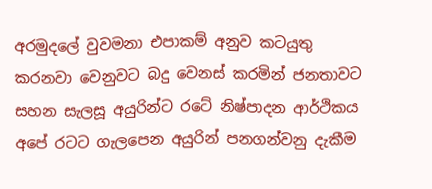අරමුදලේ වුවමනා එපාකම් අනුව කටයුතු කරනවා වෙනුවට බදු වෙනස් කරමින් ජනතාවට සහන සැලසූ අයුරින්ට රටේ නිෂ්පාදන ආර්ථිකය අපේ රටට ගැලපෙන අයුරින් පනගන්වනු දැකීම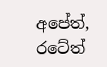අපේත්, රටේත්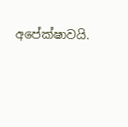අපේක්ෂාවයි.